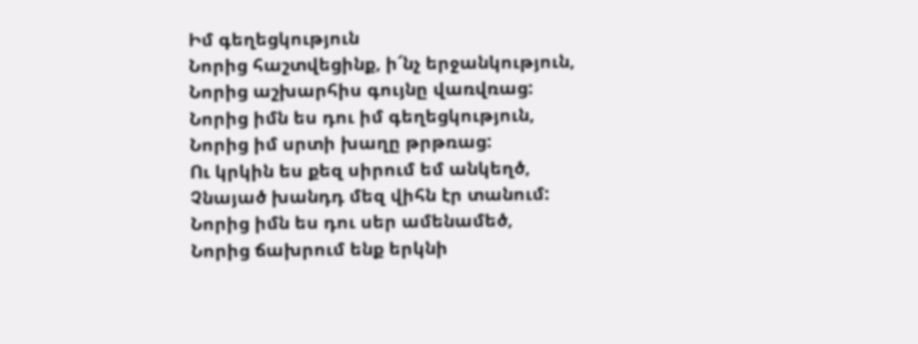Իմ գեղեցկություն
Նորից հաշտվեցինք, ի՜նչ երջանկություն,
Նորից աշխարհիս գույնը վառվռաց:
Նորից իմն ես դու իմ գեղեցկություն,
Նորից իմ սրտի խաղը թրթռաց:
Ու կրկին ես քեզ սիրում եմ անկեղծ,
Չնայած խանդդ մեզ վիհն էր տանում:
Նորից իմն ես դու սեր ամենամեծ,
Նորից ճախրում ենք երկնի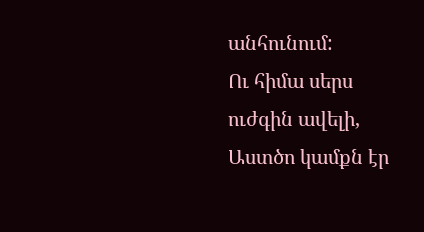անհունում:
Ու հիմա սերս ուժգին ավելի,
Աստծո կամքն էր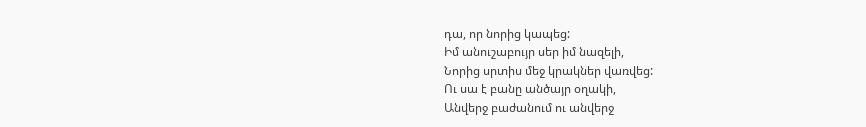դա, որ նորից կապեց:
Իմ անուշաբույր սեր իմ նազելի,
Նորից սրտիս մեջ կրակներ վառվեց:
Ու սա է բանը անծայր օղակի,
Անվերջ բաժանում ու անվերջ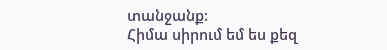տանջանք:
Հիմա սիրում եմ ես քեզ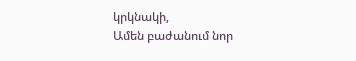կրկնակի,
Ամեն բաժանում նոր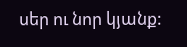սեր ու նոր կյանք: